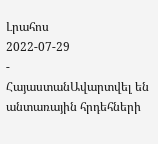Լրահոս
2022-07-29
-
ՀայաստանԱվարտվել են անտառային հրդեհների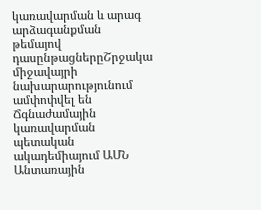կառավարման և արագ արձագանքման թեմայով դասընթացներըՇրջակա միջավայրի նախարարությունում ամփոփվել են Ճգնաժամային կառավարման պետական ակադեմիայում ԱՄՆ Անտառային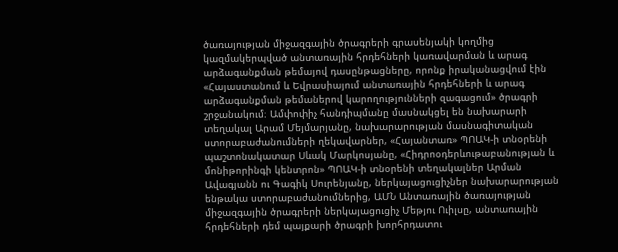ծառայության միջազգային ծրագրերի գրասենյակի կողմից կազմակերպված անտառային հրդեհների կառավարման և արագ արձագանքման թեմայով դասընթացները, որոնք իրականացվում էին «Հայաստանում և Եվրասիայում անտառային հրդեհների և արագ արձագանքման թեմաներով կարողությունների զագացում» ծրագրի շրջանակում։ Ամփոփիչ հանդիպմանը մասնակցել են նախարարի տեղակալ Արամ Մեյմարյանը, նախարարության մասնագիտական ստորաբաժանումների ղեկավարներ, «Հայանտառ» ՊՈԱԿ-ի տնօրենի պաշտոնակատար Սևակ Մարկոսյանը, «Հիդրոօդերևութաբանության և մոնիթորինգի կենտրոն» ՊՈԱԿ-ի տնօրենի տեղակալներ Արման Ավագյանն ու Գագիկ Սուրենյանը, ներկայացուցիչներ նախարարության ենթակա ստորաբաժանումներից, ԱՄՆ Անտառային ծառայության միջազգային ծրագրերի ներկայացուցիչ Մեթյու Ուիլսը, անտառային հրդեհների դեմ պայքարի ծրագրի խորհրդատու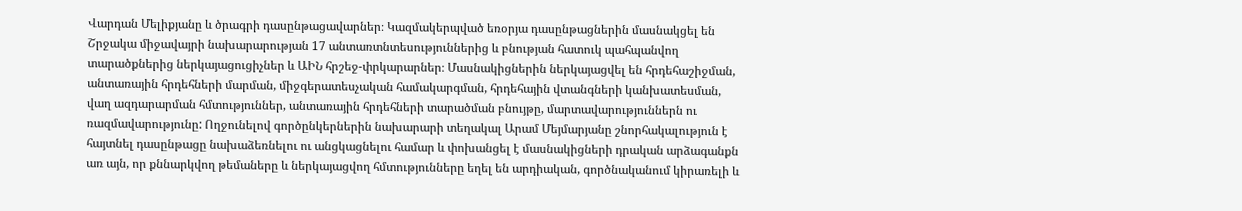Վարդան Մելիքյանը և ծրագրի դասընթացավարներ։ Կազմակերպված եռօրյա դասընթացներին մասնակցել են Շրջակա միջավայրի նախարարության 17 անտառտնտեսություններից և բնության հատուկ պահպանվող տարածքներից ներկայացուցիչներ և ԱԻՆ հրշեջ-փրկարարներ։ Մասնակիցներին ներկայացվել են հրդեհաշիջման, անտառային հրդեհների մարման, միջգերատեսչական համակարգման, հրդեհային վտանգների կանխատեսման, վաղ ազդարարման հմտություններ, անտառային հրդեհների տարածման բնույթը, մարտավարություններն ու ռազմավարությունը: Ողջունելով գործընկերներին նախարարի տեղակալ Արամ Մեյմարյանը շնորհակալություն է հայտնել դասընթացը նախաձեռնելու ու անցկացնելու համար և փոխանցել է մասնակիցների դրական արձագանքն առ այն, որ քննարկվող թեմաները և ներկայացվող հմտությունները եղել են արդիական, գործնականում կիրառելի և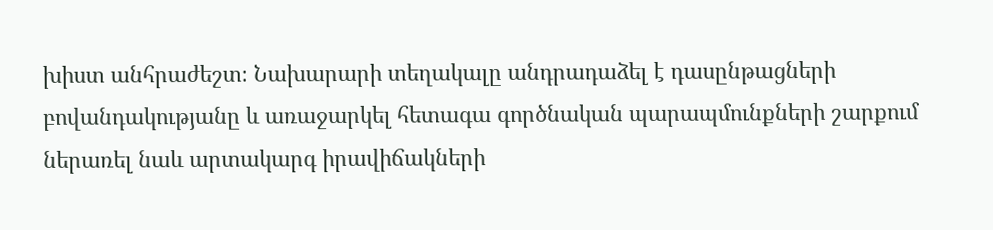խիստ անհրաժեշտ։ Նախարարի տեղակալը անդրադաձել է դասընթացների բովանդակությանը և առաջարկել հետագա գործնական պարապմունքների շարքում ներառել նաև արտակարգ իրավիճակների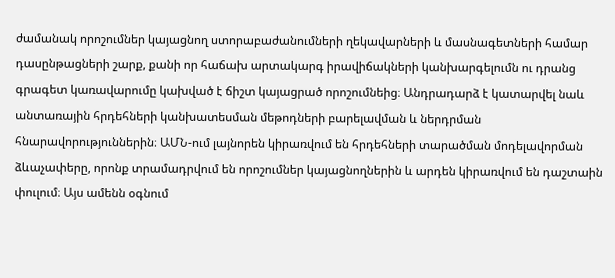ժամանակ որոշումներ կայացնող ստորաբաժանումների ղեկավարների և մասնագետների համար դասընթացների շարք, քանի որ հաճախ արտակարգ իրավիճակների կանխարգելումն ու դրանց գրագետ կառավարումը կախված է ճիշտ կայացրած որոշումնեից։ Անդրադարձ է կատարվել նաև անտառային հրդեհների կանխատեսման մեթոդների բարելավման և ներդրման հնարավորություններին։ ԱՄՆ-ում լայնորեն կիրառվում են հրդեհների տարածման մոդելավորման ձևաչափերը, որոնք տրամադրվում են որոշումներ կայացնողներին և արդեն կիրառվում են դաշտաին փուլում։ Այս ամենն օգնում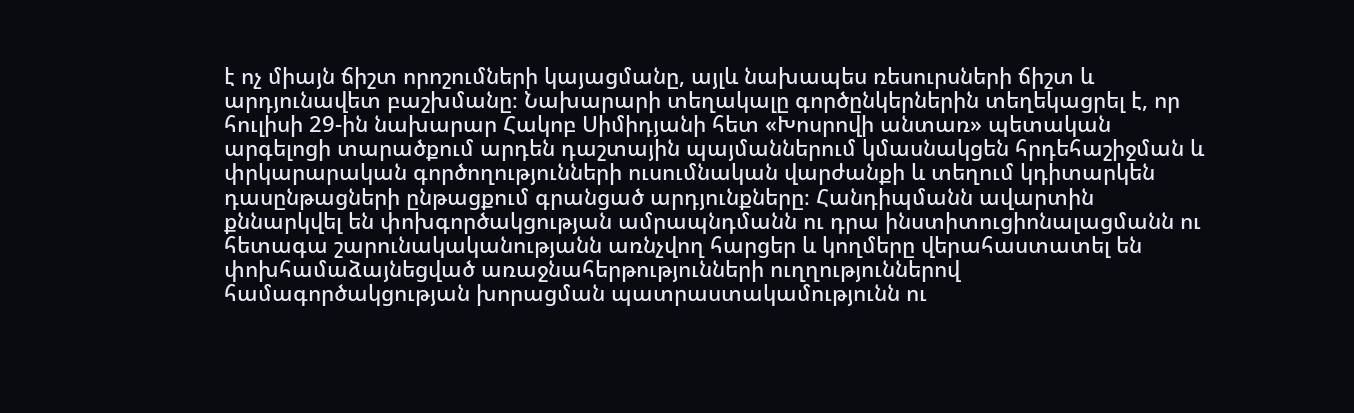է ոչ միայն ճիշտ որոշումների կայացմանը, այլև նախապես ռեսուրսների ճիշտ և արդյունավետ բաշխմանը։ Նախարարի տեղակալը գործընկերներին տեղեկացրել է, որ հուլիսի 29-ին նախարար Հակոբ Սիմիդյանի հետ «Խոսրովի անտառ» պետական արգելոցի տարածքում արդեն դաշտային պայմաններում կմասնակցեն հրդեհաշիջման և փրկարարական գործողությունների ուսումնական վարժանքի և տեղում կդիտարկեն դասընթացների ընթացքում գրանցած արդյունքները։ Հանդիպմանն ավարտին քննարկվել են փոխգործակցության ամրապնդմանն ու դրա ինստիտուցիոնալացմանն ու հետագա շարունակականությանն առնչվող հարցեր և կողմերը վերահաստատել են փոխհամաձայնեցված առաջնահերթությունների ուղղություններով համագործակցության խորացման պատրաստակամությունն ու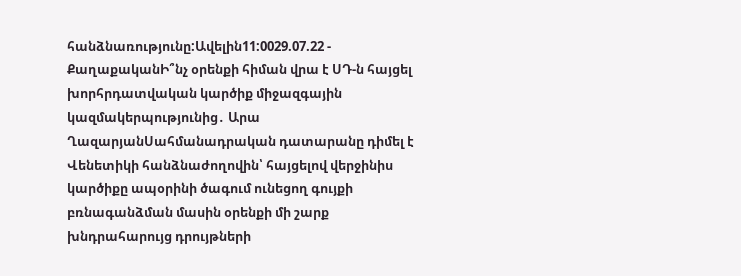հանձնառությունը:Ավելին11:0029.07.22 -
ՔաղաքականԻ՞նչ օրենքի հիման վրա է ՍԴ-ն հայցել խորհրդատվական կարծիք միջազգային կազմակերպությունից․ Արա ՂազարյանՍահմանադրական դատարանը դիմել է Վենետիկի հանձնաժողովին՝ հայցելով վերջինիս կարծիքը ապօրինի ծագում ունեցող գույքի բռնագանձման մասին օրենքի մի շարք խնդրահարույց դրույթների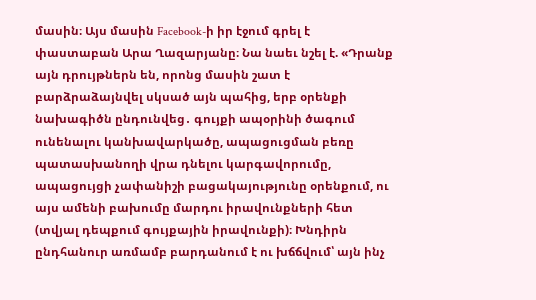մասին։ Այս մասին Facebook-ի իր էջում գրել է փաստաբան Արա Ղազարյանը։ Նա նաեւ նշել է. «Դրանք այն դրույթներն են, որոնց մասին շատ է բարձրաձայնվել սկսած այն պահից, երբ օրենքի նախագիծն ընդունվեց․ գույքի ապօրինի ծագում ունենալու կանխավարկածը, ապացուցման բեռը պատասխանողի վրա դնելու կարգավորումը, ապացույցի չափանիշի բացակայությունը օրենքում, ու այս ամենի բախումը մարդու իրավունքների հետ (տվյալ դեպքում գույքային իրավունքի)։ Խնդիրն ընդհանուր առմամբ բարդանում է ու խճճվում՝ այն ինչ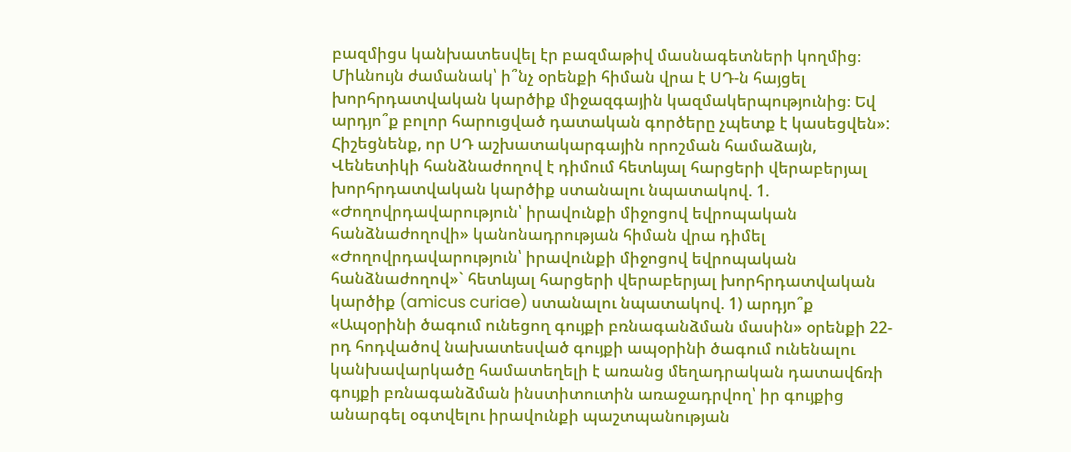բազմիցս կանխատեսվել էր բազմաթիվ մասնագետների կողմից։ Միևնույն ժամանակ՝ ի՞նչ օրենքի հիման վրա է ՍԴ-ն հայցել խորհրդատվական կարծիք միջազգային կազմակերպությունից։ Եվ արդյո՞ք բոլոր հարուցված դատական գործերը չպետք է կասեցվեն»: Հիշեցնենք, որ ՍԴ աշխատակարգային որոշման համաձայն, Վենետիկի հանձնաժողով է դիմում հետևյալ հարցերի վերաբերյալ խորհրդատվական կարծիք ստանալու նպատակով. 1. «Ժողովրդավարություն՝ իրավունքի միջոցով եվրոպական հանձնաժողովի» կանոնադրության հիման վրա դիմել «Ժողովրդավարություն՝ իրավունքի միջոցով եվրոպական հանձնաժողով»` հետևյալ հարցերի վերաբերյալ խորհրդատվական կարծիք (amicus curiae) ստանալու նպատակով. 1) արդյո՞ք «Ապօրինի ծագում ունեցող գույքի բռնագանձման մասին» օրենքի 22-րդ հոդվածով նախատեսված գույքի ապօրինի ծագում ունենալու կանխավարկածը համատեղելի է առանց մեղադրական դատավճռի գույքի բռնագանձման ինստիտուտին առաջադրվող՝ իր գույքից անարգել օգտվելու իրավունքի պաշտպանության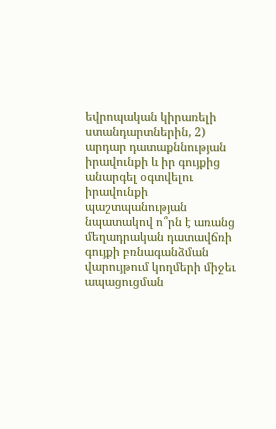եվրոպական կիրառելի ստանդարտներին, 2) արդար դատաքննության իրավունքի և իր գույքից անարգել օգտվելու իրավունքի պաշտպանության նպատակով ո՞րն է առանց մեղադրական դատավճռի գույքի բռնագանձման վարույթում կողմերի միջեւ ապացուցման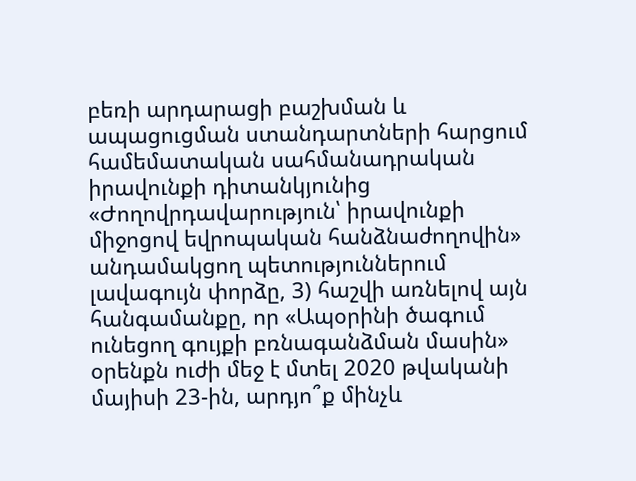բեռի արդարացի բաշխման և ապացուցման ստանդարտների հարցում համեմատական սահմանադրական իրավունքի դիտանկյունից «Ժողովրդավարություն՝ իրավունքի միջոցով եվրոպական հանձնաժողովին» անդամակցող պետություններում լավագույն փորձը, 3) հաշվի առնելով այն հանգամանքը, որ «Ապօրինի ծագում ունեցող գույքի բռնագանձման մասին» օրենքն ուժի մեջ է մտել 2020 թվականի մայիսի 23-ին, արդյո՞ք մինչև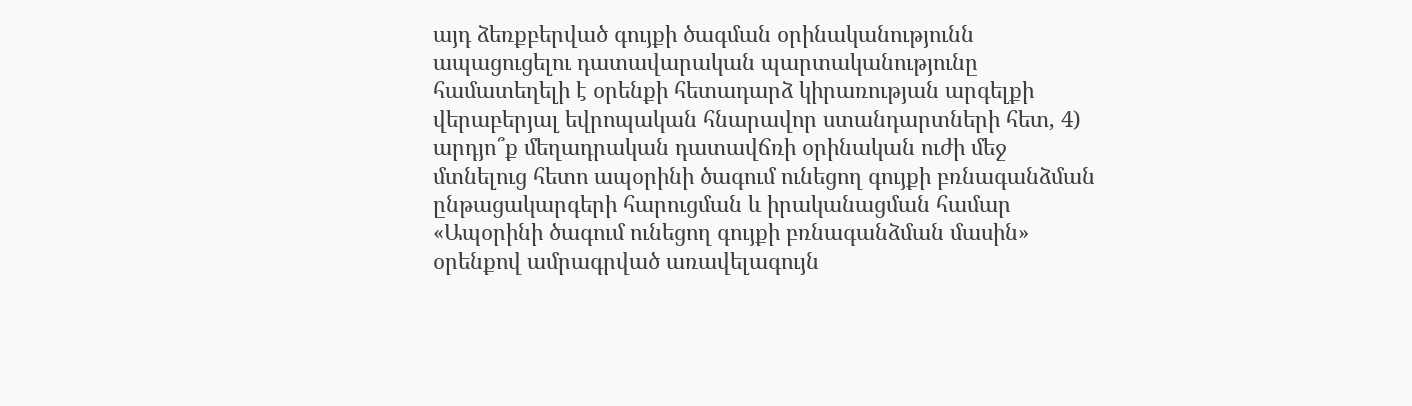այդ ձեռքբերված գույքի ծագման օրինականությունն ապացուցելու դատավարական պարտականությունը համատեղելի է օրենքի հետադարձ կիրառության արգելքի վերաբերյալ եվրոպական հնարավոր ստանդարտների հետ, 4) արդյո՞ք մեղադրական դատավճռի օրինական ուժի մեջ մտնելուց հետո ապօրինի ծագում ունեցող գույքի բռնագանձման ընթացակարգերի հարուցման և իրականացման համար «Ապօրինի ծագում ունեցող գույքի բռնագանձման մասին» օրենքով ամրագրված առավելագույն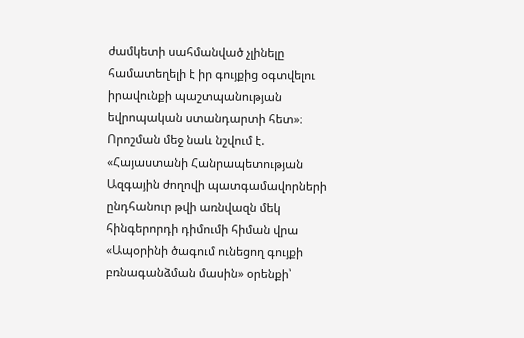ժամկետի սահմանված չլինելը համատեղելի է իր գույքից օգտվելու իրավունքի պաշտպանության եվրոպական ստանդարտի հետ»։ Որոշման մեջ նաև նշվում է. «Հայաստանի Հանրապետության Ազգային ժողովի պատգամավորների ընդհանուր թվի առնվազն մեկ հինգերորդի դիմումի հիման վրա «Ապօրինի ծագում ունեցող գույքի բռնագանձման մասին» օրենքի՝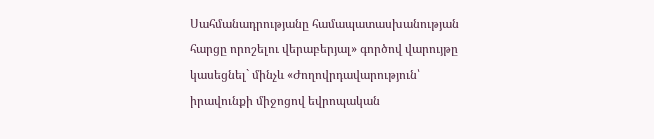Սահմանադրությանը համապատասխանության հարցը որոշելու վերաբերյալ» գործով վարույթը կասեցնել` մինչև «Ժողովրդավարություն՝ իրավունքի միջոցով եվրոպական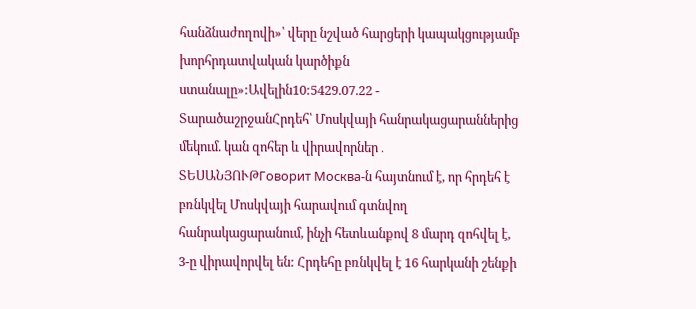հանձնաժողովի»՝ վերը նշված հարցերի կապակցությամբ խորհրդատվական կարծիքն ստանալը»:Ավելին10:5429.07.22 -
ՏարածաշրջանՀրդեհ՝ Մոսկվայի հանրակացարաններից մեկում. կան զոհեր և վիրավորներ․ ՏԵՍԱՆՅՈՒԹГоворит Москва-ն հայտնում է, որ հրդեհ է բռնկվել Մոսկվայի հարավում գտնվող հանրակացարանում, ինչի հետևանքով 8 մարդ զոհվել է, 3-ը վիրավորվել են: Հրդեհը բռնկվել է 16 հարկանի շենքի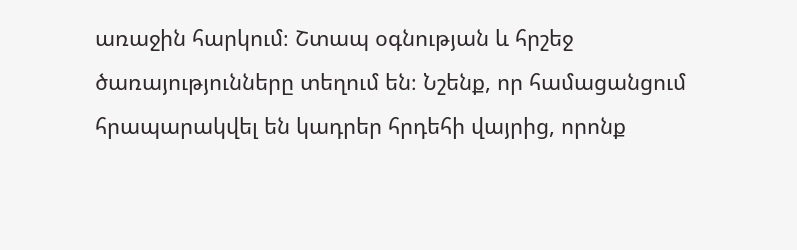առաջին հարկում։ Շտապ օգնության և հրշեջ ծառայությունները տեղում են։ Նշենք, որ համացանցում հրապարակվել են կադրեր հրդեհի վայրից, որոնք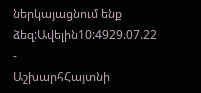ներկայացնում ենք ձեզ:Ավելին10:4929.07.22 -
ԱշխարհՀայտնի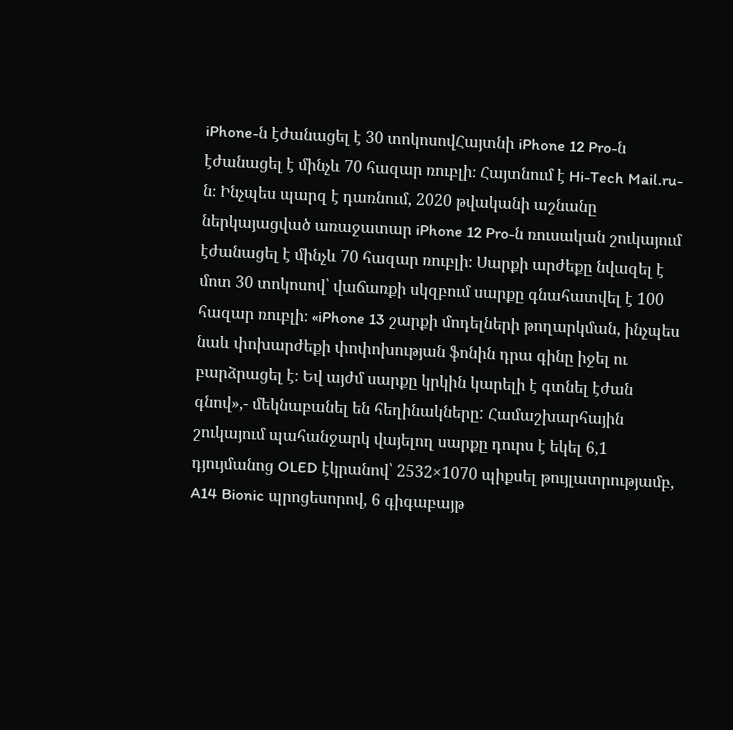iPhone-ն էժանացել է 30 տոկոսովՀայտնի iPhone 12 Pro-ն էժանացել է մինչև 70 հազար ռուբլի։ Հայտնում է Hi-Tech Mail.ru-ն։ Ինչպես պարզ է դառնում, 2020 թվականի աշնանը ներկայացված առաջատար iPhone 12 Pro-ն ռուսական շուկայում էժանացել է մինչև 70 հազար ռուբլի։ Սարքի արժեքը նվազել է մոտ 30 տոկոսով՝ վաճառքի սկզբում սարքը գնահատվել է 100 հազար ռուբլի։ «iPhone 13 շարքի մոդելների թողարկման, ինչպես նաև փոխարժեքի փոփոխության ֆոնին դրա գինը իջել ու բարձրացել է։ Եվ այժմ սարքը կրկին կարելի է գտնել էժան գնով»,- մեկնաբանել են հեղինակները: Համաշխարհային շուկայում պահանջարկ վայելող սարքը դուրս է եկել 6,1 դյույմանոց OLED էկրանով՝ 2532×1070 պիքսել թույլատրությամբ, A14 Bionic պրոցեսորով, 6 գիգաբայթ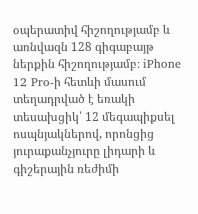օպերատիվ հիշողությամբ և առնվազն 128 գիգաբայթ ներքին հիշողությամբ։ iPhone 12 Pro-ի հետևի մասում տեղադրված է եռակի տեսախցիկ՝ 12 մեգապիքսել ոսպնյակներով, որոնցից յուրաքանչյուրը լիդարի և գիշերային ռեժիմի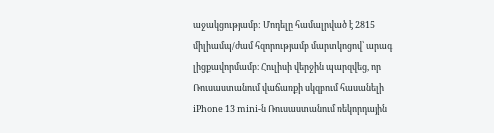աջակցությամբ: Մոդելը համալրված է 2815 միլիամպ/ժամ հզորությամբ մարտկոցով՝ արագ լիցքավորմամբ։ Հուլիսի վերջին պարզվեց, որ Ռուսաստանում վաճառքի սկզբում հասանելի iPhone 13 mini-ն Ռուսաստանում ռեկորդային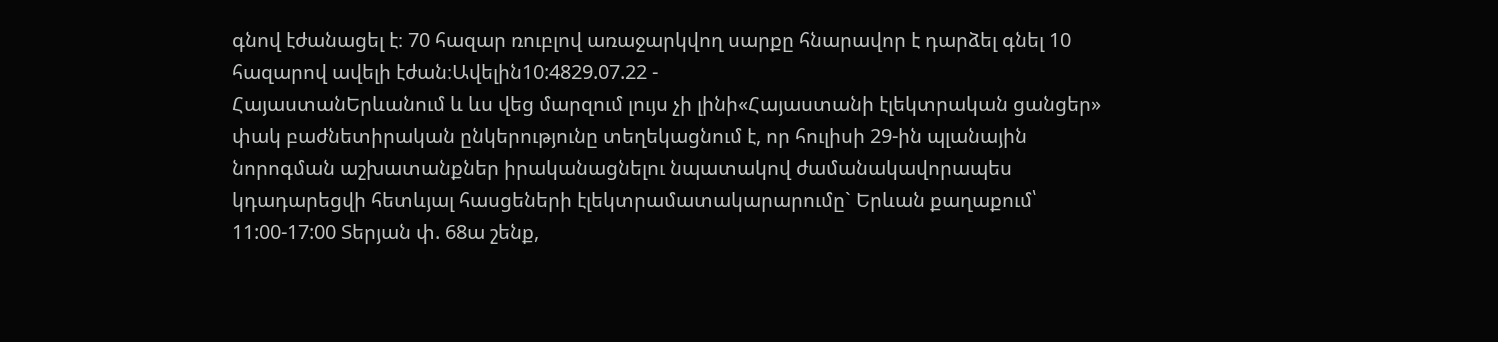գնով էժանացել է։ 70 հազար ռուբլով առաջարկվող սարքը հնարավոր է դարձել գնել 10 հազարով ավելի էժան։Ավելին10:4829.07.22 -
ՀայաստանԵրևանում և ևս վեց մարզում լույս չի լինի«Հայաստանի էլեկտրական ցանցեր» փակ բաժնետիրական ընկերությունը տեղեկացնում է, որ հուլիսի 29-ին պլանային նորոգման աշխատանքներ իրականացնելու նպատակով ժամանակավորապես կդադարեցվի հետևյալ հասցեների էլեկտրամատակարարումը` Երևան քաղաքում՝ 11:00-17:00 Տերյան փ. 68ա շենք,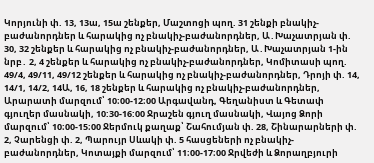Կորյունի փ. 13, 13ա, 15ա շենքեր, Մաշտոցի պող. 31 շենքի բնակիչ-բաժանորդներ և հարակից ոչ բնակիչ-բաժանորդներ, Ա․Խաչատրյան փ. 30, 32 շենքեր և հարակից ոչ բնակիչ-բաժանորդներ, Ա․Խաչատրյան 1-ին նրբ․ 2, 4 շենքեր և հարակից ոչ բնակիչ-բաժանորդներ, Կոմիտասի պող. 49/4, 49/11, 49/12 շենքեր և հարակից ոչ բնակիչ-բաժանորդներ, Դրոյի փ. 14, 14/1, 14/2, 14Ա, 16, 18 շենքեր և հարակից ոչ բնակիչ-բաժանորդներ, Արարատի մարզում՝ 10։00-12։00 Արգավանդ, Գեղանիստ և Գետափ գյուղեր մասնակի, 10:30-16:00 Ջրաշեն գյուղ մասնակի, Վայոց Ձորի մարզում՝ 10։00-15։00 Ջերմուկ քաղաք՝ Շահումյան փ. 28, Շինարարների փ. 2, Չարենցի փ. 2, Պարույր Սևակի փ. 5 հասցեների ոչ բնակիչ-բաժանորդներ, Կոտայքի մարզում՝ 11։00-17։00 Ջրվեժի և Ձորաղբյուրի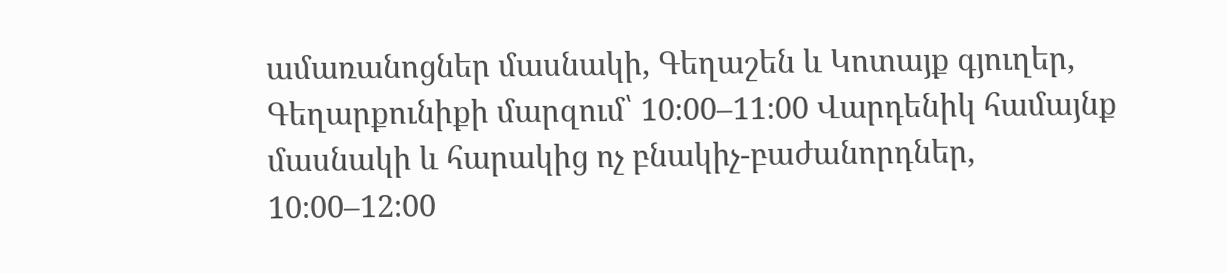ամառանոցներ մասնակի, Գեղաշեն և Կոտայք գյուղեր, Գեղարքունիքի մարզում՝ 10։00–11։00 Վարդենիկ համայնք մասնակի և հարակից ոչ բնակիչ-բաժանորդներ, 10։00–12։00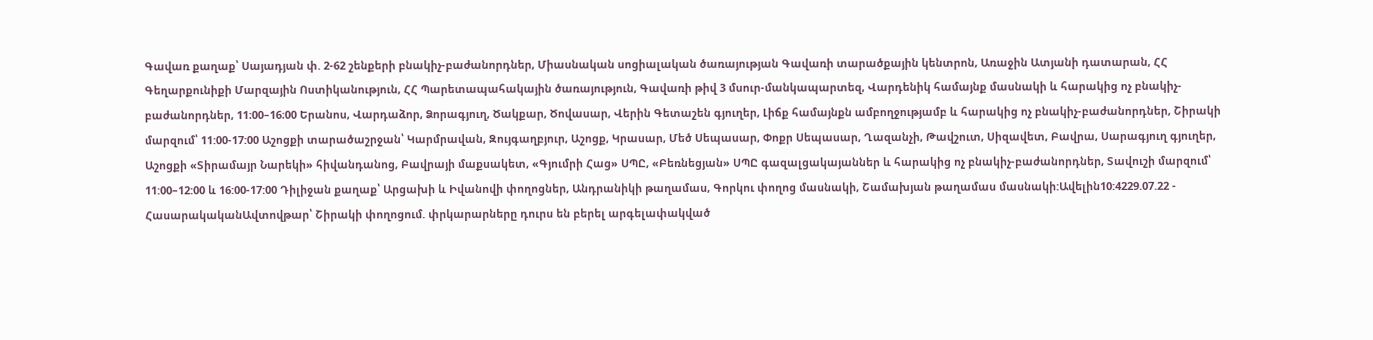Գավառ քաղաք՝ Սայադյան փ. 2-62 շենքերի բնակիչ-բաժանորդներ, Միասնական սոցիալական ծառայության Գավառի տարածքային կենտրոն, Առաջին Ատյանի դատարան, ՀՀ Գեղարքունիքի Մարզային Ոստիկանություն, ՀՀ Պարետապահակային ծառայություն, Գավառի թիվ 3 մսուր-մանկապարտեզ, Վարդենիկ համայնք մասնակի և հարակից ոչ բնակիչ-բաժանորդներ, 11։00–16։00 Երանոս, Վարդաձոր, Ձորագյուղ, Ծակքար, Ծովասար, Վերին Գետաշեն գյուղեր, Լիճք համայնքն ամբողջությամբ և հարակից ոչ բնակիչ-բաժանորդներ, Շիրակի մարզում՝ 11:00-17:00 Աշոցքի տարածաշրջան՝ Կարմրավան, Զույգաղբյուր, Աշոցք, Կրասար, Մեծ Սեպասար, Փոքր Սեպասար, Ղազանչի, Թավշուտ, Սիզավետ, Բավրա, Սարագյուղ գյուղեր, Աշոցքի «Տիրամայր Նարեկի» հիվանդանոց, Բավրայի մաքսակետ, «Գյումրի Հաց» ՍՊԸ, «Բեռնեցյան» ՍՊԸ գազալցակայաններ և հարակից ոչ բնակիչ-բաժանորդներ, Տավուշի մարզում՝ 11:00–12:00 և 16:00-17:00 Դիլիջան քաղաք՝ Արցախի և Իվանովի փողոցներ, Անդրանիկի թաղամաս, Գորկու փողոց մասնակի, Շամախյան թաղամաս մասնակի:Ավելին10:4229.07.22 -
ՀասարակականԱվտովթար՝ Շիրակի փողոցում. փրկարարները դուրս են բերել արգելափակված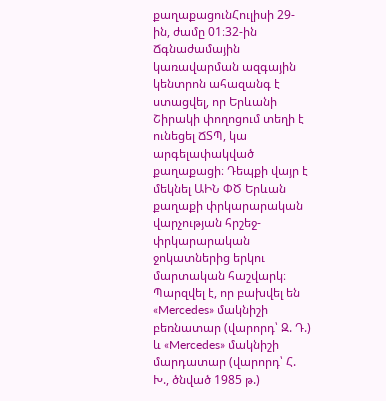քաղաքացունՀուլիսի 29-ին, ժամը 01։32-ին Ճգնաժամային կառավարման ազգային կենտրոն ահազանգ է ստացվել, որ Երևանի Շիրակի փողոցում տեղի է ունեցել ՃՏՊ, կա արգելափակված քաղաքացի։ Դեպքի վայր է մեկնել ԱԻՆ ՓԾ Երևան քաղաքի փրկարարական վարչության հրշեջ-փրկարարական ջոկատներից երկու մարտական հաշվարկ։ Պարզվել է, որ բախվել են «Mercedes» մակնիշի բեռնատար (վարորդ՝ Զ. Դ.) և «Mercedes» մակնիշի մարդատար (վարորդ՝ Հ. Խ., ծնված 1985 թ.)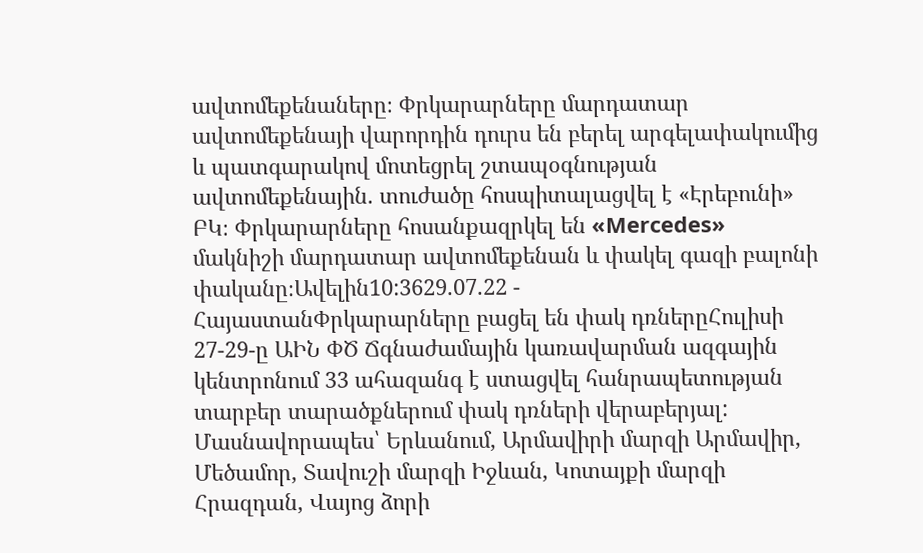ավտոմեքենաները։ Փրկարարները մարդատար ավտոմեքենայի վարորդին դուրս են բերել արգելափակումից և պատգարակով մոտեցրել շտապօգնության ավտոմեքենային. տուժածը հոսպիտալացվել է «Էրեբունի» ԲԿ։ Փրկարարները հոսանքազրկել են «Mercedes» մակնիշի մարդատար ավտոմեքենան և փակել գազի բալոնի փականը։Ավելին10:3629.07.22 -
ՀայաստանՓրկարարները բացել են փակ դռներըՀուլիսի 27-29-ը ԱԻՆ ՓԾ Ճգնաժամային կառավարման ազգային կենտրոնում 33 ահազանգ է ստացվել հանրապետության տարբեր տարածքներում փակ դռների վերաբերյալ: Մասնավորապես՝ Երևանում, Արմավիրի մարզի Արմավիր, Մեծամոր, Տավուշի մարզի Իջևան, Կոտայքի մարզի Հրազդան, Վայոց ձորի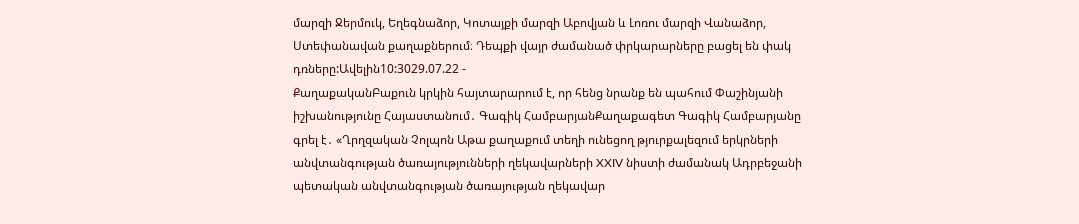մարզի Ջերմուկ, Եղեգնաձոր, Կոտայքի մարզի Աբովյան և Լոռու մարզի Վանաձոր, Ստեփանավան քաղաքներում։ Դեպքի վայր ժամանած փրկարարները բացել են փակ դռները:Ավելին10:3029.07.22 -
ՔաղաքականԲաքուն կրկին հայտարարում է, որ հենց նրանք են պահում Փաշինյանի իշխանությունը Հայաստանում․ Գագիկ ՀամբարյանՔաղաքագետ Գագիկ Համբարյանը գրել է․ «Ղրղզական Չոլպոն Աթա քաղաքում տեղի ունեցող թյուրքալեզում երկրների անվտանգության ծառայությունների ղեկավարների XXIV նիստի ժամանակ Ադրբեջանի պետական անվտանգության ծառայության ղեկավար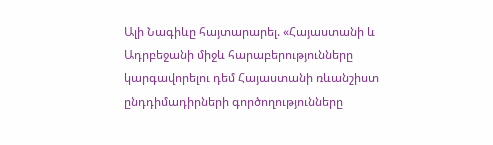Ալի Նագիևը հայտարարել. «Հայաստանի և Ադրբեջանի միջև հարաբերությունները կարգավորելու դեմ Հայաստանի ռևանշիստ ընդդիմադիրների գործողությունները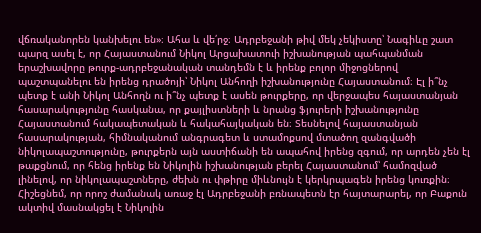վճռականորեն կանխելու են»։ Ահա և վե՛րջ։ Ադրբեջանի թիվ մեկ չեկիստը՝ Նագիևը շատ պարզ ասել է, որ Հայաստանում Նիկոլ Արցախատուի իշխանության պահպանման երաշխավորը թուրք-ադրբեջանական տանդեմն է և իրենք բոլոր միջոցներով պաշտպանելու են իրենց դրածոյի՝ Նիկոլ Անհողի իշխանությունը Հայաստանում։ Էլ ի՞նչ պետք է անի Նիկոլ Անհողն ու ի՞նչ պետք է ասեն թուրքերը, որ վերջապես հայաստանյան հասարակությունը հասկանա, որ քայլիստների և նրանց ֆյուրերի իշխանությունը Հայաստանում հակապետական և հակահայկական են։ Տեսնելով հայաստանյան հասարակության, հիմնականում անգրագետ և ստամոքսով մտածող զանգվածի նիկոլապաշտությունը, թուրքերն այն աստիճանի են ապահով իրենց զգում, որ արդեն չեն էլ թաքցնում, որ հենց իրենք են Նիկոլին իշխանության բերել Հայաստանում՝ համոզված լինելով, որ նիկոլապաշտները, ժեխն ու փթիրը միևնույն է կերկրպագեն իրենց կուռքին։ Հիշեցնեմ, որ որոշ ժամանակ առաջ էլ Ադրբեջանի բռնապետն էր հայտարարել, որ Բաքուն ակտիվ մասնակցել է Նիկոլին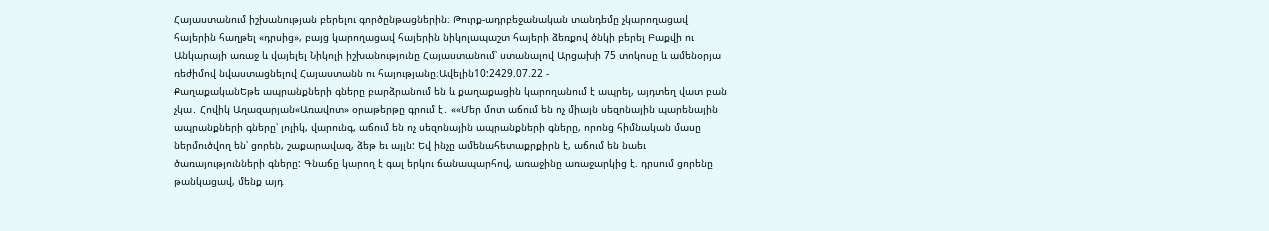Հայաստանում իշխանության բերելու գործընթացներին։ Թուրք-ադրբեջանական տանդեմը չկարողացավ հայերին հաղթել «դրսից», բայց կարողացավ հայերին նիկոլապաշտ հայերի ձեռքով ծնկի բերել Բաքվի ու Անկարայի առաջ և վայելել Նիկոլի իշխանությունը Հայաստանում՝ ստանալով Արցախի 75 տոկոսը և ամենօրյա ռեժիմով նվաստացնելով Հայաստանն ու հայությանը։Ավելին10:2429.07.22 -
ՔաղաքականԵթե ապրանքների գները բարձրանում են և քաղաքացին կարողանում է ապրել, այդտեղ վատ բան չկա․ Հովիկ Աղազարյան«Առավոտ» օրաթերթը գրում է․ ««Մեր մոտ աճում են ոչ միայն սեզոնային պարենային ապրանքների գները՝ լոլիկ, վարունգ, աճում են ոչ սեզոնային ապրանքների գները, որոնց հիմնական մասը ներմուծվող են՝ ցորեն, շաքարավազ, ձեթ եւ այլն: Եվ ինչը ամենահետաքրքիրն է, աճում են նաեւ ծառայությունների գները: Գնաճը կարող է գալ երկու ճանապարհով, առաջինը առաջարկից է. դրսում ցորենը թանկացավ, մենք այդ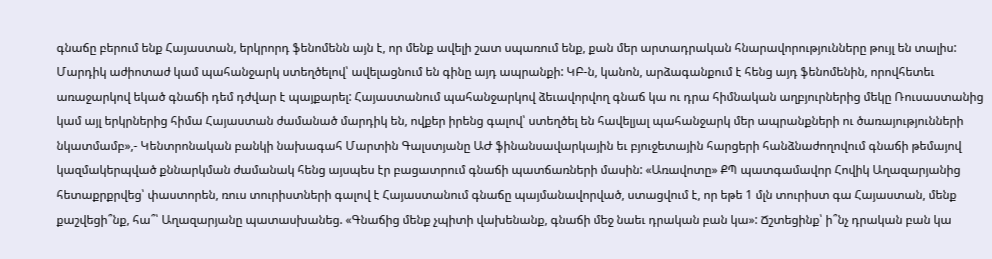գնաճը բերում ենք Հայաստան, երկրորդ ֆենոմենն այն է, որ մենք ավելի շատ սպառում ենք, քան մեր արտադրական հնարավորությունները թույլ են տալիս: Մարդիկ աժիոտաժ կամ պահանջարկ ստեղծելով՝ ավելացնում են գինը այդ ապրանքի: ԿԲ-ն, կանոն, արձագանքում է հենց այդ ֆենոմենին, որովհետեւ առաջարկով եկած գնաճի դեմ դժվար է պայքարել: Հայաստանում պահանջարկով ձեւավորվող գնաճ կա ու դրա հիմնական աղբյուրներից մեկը Ռուսաստանից կամ այլ երկրներից հիմա Հայաստան ժամանած մարդիկ են, ովքեր իրենց գալով՝ ստեղծել են հավելյալ պահանջարկ մեր ապրանքների ու ծառայությունների նկատմամբ»,- Կենտրոնական բանկի նախագահ Մարտին Գալստյանը ԱԺ ֆինանսավարկային եւ բյուջետային հարցերի հանձնաժողովում գնաճի թեմայով կազմակերպված քննարկման ժամանակ հենց այսպես էր բացատրում գնաճի պատճառների մասին: «Առավոտը» ՔՊ պատգամավոր Հովիկ Աղազարյանից հետաքրքրվեց՝ փաստորեն, ռուս տուրիստների գալով է Հայաստանում գնաճը պայմանավորված, ստացվում է, որ եթե 1 մլն տուրիստ գա Հայաստան, մենք քաշվեցի՞նք, հա՞՝ Աղազարյանը պատասխանեց. «Գնաճից մենք չպիտի վախենանք, գնաճի մեջ նաեւ դրական բան կա»: Ճշտեցինք՝ ի՞նչ դրական բան կա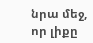նրա մեջ, որ լիքը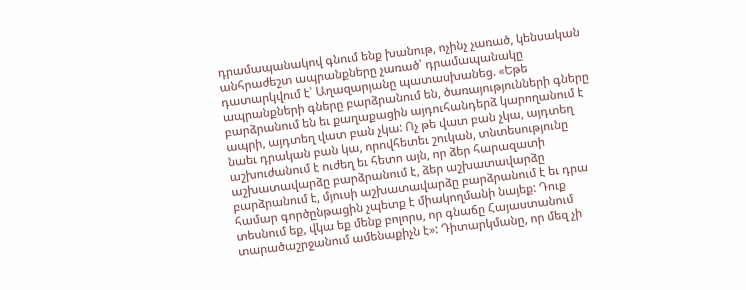դրամապանակով գնում ենք խանութ, ոչինչ չառած, կենսական անհրաժեշտ ապրանքները չառած՝ դրամապանակը դատարկվում է՝ Աղազարյանը պատասխանեց. «Եթե ապրանքների գները բարձրանում են, ծառայությունների գները բարձրանում են եւ քաղաքացին այդուհանդերձ կարողանում է ապրի, այդտեղ վատ բան չկա: Ոչ թե վատ բան չկա, այդտեղ նաեւ դրական բան կա, որովհետեւ շուկան, տնտեսությունը աշխուժանում է ուժեղ եւ հետո այն, որ ձեր հարազատի աշխատավարձը բարձրանում է, ձեր աշխատավարձը բարձրանում է, մյուսի աշխատավարձը բարձրանում է եւ դրա համար գործընթացին չպետք է միակողմանի նայեք: Դուք տեսնում եք, վկա եք մենք բոլորս, որ գնաճը Հայաստանում տարածաշրջանում ամենաքիչն է»: Դիտարկմանը, որ մեզ չի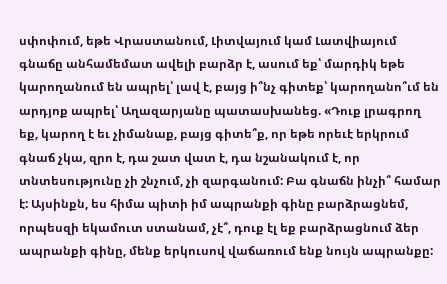սփոփում, եթե Վրաստանում, Լիտվայում կամ Լատվիայում գնաճը անհամեմատ ավելի բարձր է, ասում եք՝ մարդիկ եթե կարողանում են ապրել՝ լավ է, բայց ի՞նչ գիտեք՝ կարողանո՞ւմ են արդյոք ապրել՝ Աղազարյանը պատասխանեց. «Դուք լրագրող եք, կարող է եւ չիմանաք, բայց գիտե՞ք, որ եթե որեւէ երկրում գնաճ չկա, զրո է, դա շատ վատ է, դա նշանակում է, որ տնտեսությունը չի շնչում, չի զարգանում: Բա գնաճն ինչի՞ համար է: Այսինքն, ես հիմա պիտի իմ ապրանքի գինը բարձրացնեմ, որպեսզի եկամուտ ստանամ, չէ՞, դուք էլ եք բարձրացնում ձեր ապրանքի գինը, մենք երկուսով վաճառում ենք նույն ապրանքը: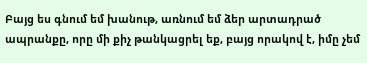Բայց ես գնում եմ խանութ, առնում եմ ձեր արտադրած ապրանքը, որը մի քիչ թանկացրել եք, բայց որակով է, իմը չեմ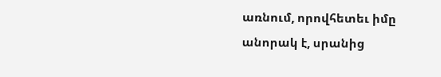առնում, որովհետեւ իմը անորակ է, սրանից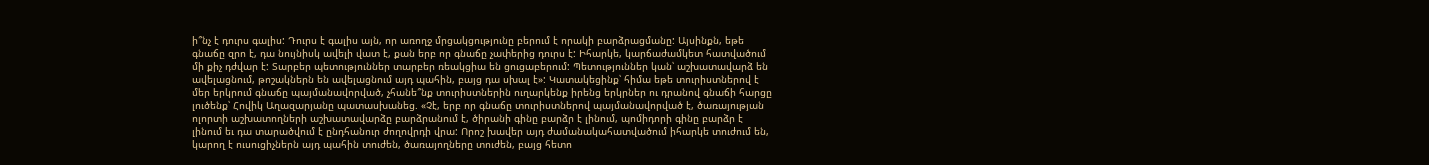ի՞նչ է դուրս գալիս: Դուրս է գալիս այն, որ առողջ մրցակցությունը բերում է որակի բարձրացմանը: Այսինքն, եթե գնաճը զրո է, դա նույնիսկ ավելի վատ է, քան երբ որ գնաճը չափերից դուրս է: Իհարկե, կարճաժամկետ հատվածում մի քիչ դժվար է: Տարբեր պետություններ տարբեր ռեակցիա են ցուցաբերում: Պետություններ կան՝ աշխատավարձ են ավելացնում, թոշակներն են ավելացնում այդ պահին, բայց դա սխալ է»: Կատակեցինք՝ հիմա եթե տուրիստներով է մեր երկրում գնաճը պայմանավորված, չհանե՞նք տուրիստներին ուղարկենք իրենց երկրներ ու դրանով գնաճի հարցը լուծենք՝ Հովիկ Աղազարյանը պատասխանեց. «Չէ, երբ որ գնաճը տուրիստներով պայմանավորված է, ծառայության ոլորտի աշխատողների աշխատավարձը բարձրանում է, ծիրանի գինը բարձր է լինում, պոմիդորի գինը բարձր է լինում եւ դա տարածվում է ընդհանուր ժողովրդի վրա: Որոշ խավեր այդ ժամանակահատվածում իհարկե տուժում են, կարող է ուսուցիչներն այդ պահին տուժեն, ծառայողները տուժեն, բայց հետո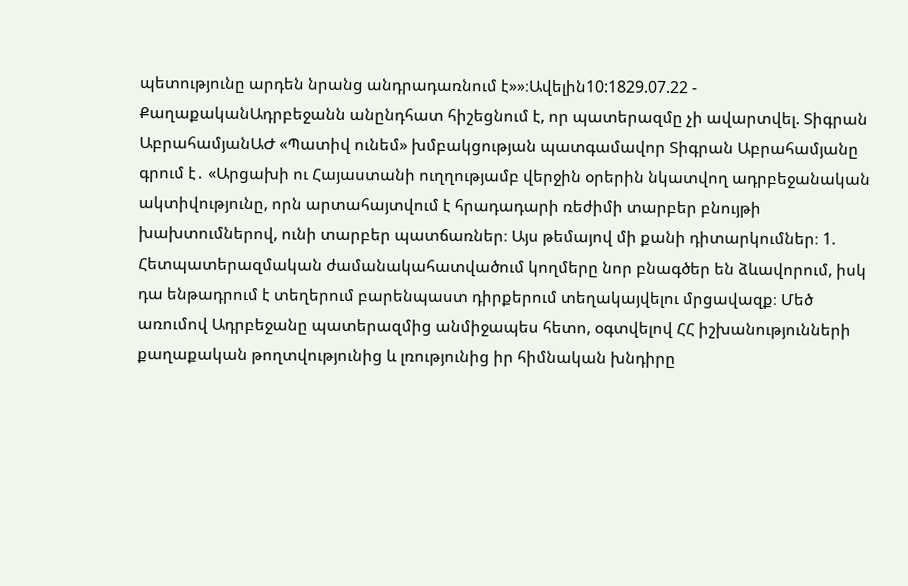պետությունը արդեն նրանց անդրադառնում է»»։Ավելին10:1829.07.22 -
ՔաղաքականԱդրբեջանն անընդհատ հիշեցնում է, որ պատերազմը չի ավարտվել. Տիգրան ԱբրահամյանԱԺ «Պատիվ ունեմ» խմբակցության պատգամավոր Տիգրան Աբրահամյանը գրում է․ «Արցախի ու Հայաստանի ուղղությամբ վերջին օրերին նկատվող ադրբեջանական ակտիվությունը, որն արտահայտվում է հրադադարի ռեժիմի տարբեր բնույթի խախտումներով, ունի տարբեր պատճառներ։ Այս թեմայով մի քանի դիտարկումներ։ 1. Հետպատերազմական ժամանակահատվածում կողմերը նոր բնագծեր են ձևավորում, իսկ դա ենթադրում է տեղերում բարենպաստ դիրքերում տեղակայվելու մրցավազք։ Մեծ առումով Ադրբեջանը պատերազմից անմիջապես հետո, օգտվելով ՀՀ իշխանությունների քաղաքական թողտվությունից և լռությունից իր հիմնական խնդիրը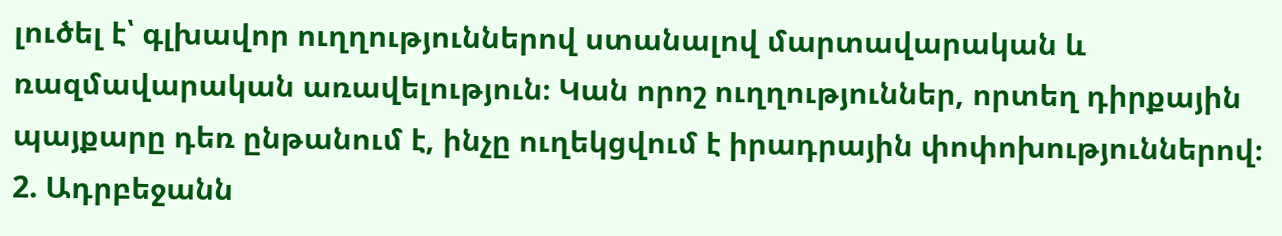լուծել է՝ գլխավոր ուղղություններով ստանալով մարտավարական և ռազմավարական առավելություն։ Կան որոշ ուղղություններ, որտեղ դիրքային պայքարը դեռ ընթանում է, ինչը ուղեկցվում է իրադրային փոփոխություններով։ 2. Ադրբեջանն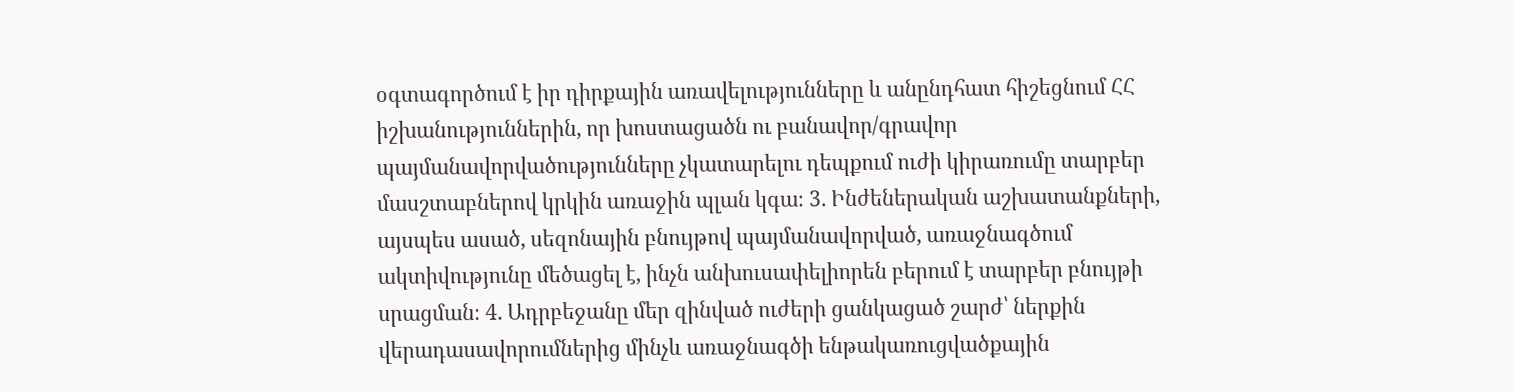օգտագործում է իր դիրքային առավելությունները և անընդհատ հիշեցնում ՀՀ իշխանություններին, որ խոստացածն ու բանավոր/գրավոր պայմանավորվածությունները չկատարելու դեպքում ուժի կիրառումը տարբեր մասշտաբներով կրկին առաջին պլան կգա։ 3. Ինժեներական աշխատանքների, այսպես ասած, սեզոնային բնույթով պայմանավորված, առաջնագծում ակտիվությունը մեծացել է, ինչն անխուսափելիորեն բերում է տարբեր բնույթի սրացման։ 4. Ադրբեջանը մեր զինված ուժերի ցանկացած շարժ՝ ներքին վերադասավորումներից մինչև առաջնագծի ենթակառուցվածքային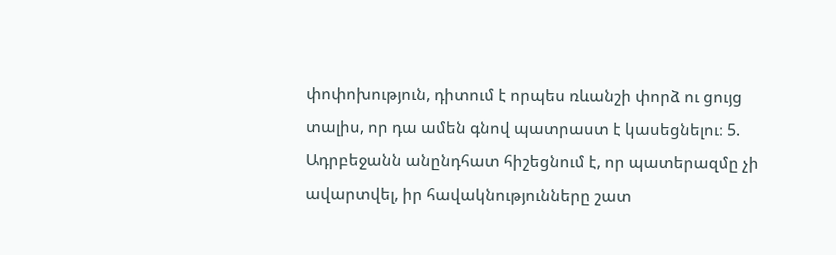փոփոխություն, դիտում է որպես ռևանշի փորձ ու ցույց տալիս, որ դա ամեն գնով պատրաստ է կասեցնելու։ 5. Ադրբեջանն անընդհատ հիշեցնում է, որ պատերազմը չի ավարտվել, իր հավակնությունները շատ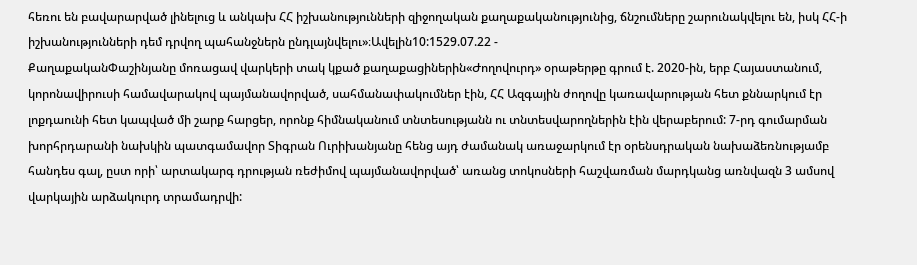հեռու են բավարարված լինելուց և անկախ ՀՀ իշխանությունների զիջողական քաղաքականությունից, ճնշումները շարունակվելու են, իսկ ՀՀ-ի իշխանությունների դեմ դրվող պահանջներն ընդլայնվելու»։Ավելին10:1529.07.22 -
ՔաղաքականՓաշինյանը մոռացավ վարկերի տակ կքած քաղաքացիներին«Ժողովուրդ» օրաթերթը գրում է. 2020-ին, երբ Հայաստանում, կորոնավիրուսի համավարակով պայմանավորված, սահմանափակումներ էին, ՀՀ Ազգային ժողովը կառավարության հետ քննարկում էր լոքդաունի հետ կապված մի շարք հարցեր, որոնք հիմնականում տնտեսությանն ու տնտեսվարողներին էին վերաբերում: 7-րդ գումարման խորհրդարանի նախկին պատգամավոր Տիգրան Ուրիխանյանը հենց այդ ժամանակ առաջարկում էր օրենսդրական նախաձեռնությամբ հանդես գալ, ըստ որի՝ արտակարգ դրության ռեժիմով պայմանավորված՝ առանց տոկոսների հաշվառման մարդկանց առնվազն 3 ամսով վարկային արձակուրդ տրամադրվի: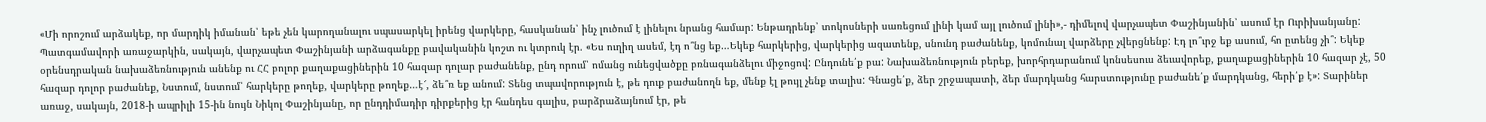«Մի որոշում արձակեք, որ մարդիկ իմանան՝ եթե չեն կարողանալու սպասարկել իրենց վարկերը, հասկանան՝ ինչ լուծում է լինելու նրանց համար: Ենթադրենք՝ տոկոսների սառեցում լինի կամ այլ լուծում լինի»,- դիմելով վարչապետ Փաշինյանին՝ ասում էր Ուրիխանյանը: Պատգամավորի առաջարկին, սակայն, վարչապետ Փաշինյանի արձագանքը բավականին կոշտ ու կտրուկ էր. «Ես ուղիղ ասեմ, էդ ո՞նց եք…Եկեք հարկերից, վարկերից ազատենք, սնունդ բաժանենք, կոմունալ վարձերը չվերցնենք: Էդ լո՞ւրջ եք ասում, հո ըտենց չի՞: Եկեք օրենսդրական նախաձեռնություն անենք ու ՀՀ բոլոր քաղաքացիներին 10 հազար դոլար բաժանենք, ընդ որում՝ ոմանց ունեցվածքը բռնագանձելու միջոցով: Ընդունե՛ք բա: Նախաձեռնություն բերեք, խորհրդարանում կոնսեսուս ձեւավորեք, քաղաքացիներին 10 հազար չէ, 50 հազար դոլոր բաժանեք, Նստում, նստում՝ հարկերը թողեք, վարկերը թողեք…է՜, ձե՞ռ եք անում: Տենց տպավորություն է, թե դուք բաժանողն եք, մենք էլ թույլ չենք տալիս: Գնացե՛ք, ձեր շրջապատի, ձեր մարդկանց հարստությունը բաժանե՛ք մարդկանց, հերի՛ք է»: Տարիներ առաջ, սակայն, 2018-ի ապրիլի 15-ին նույն Նիկոլ Փաշինյանը, որ ընդդիմադիր դիրքերից էր հանդես գալիս, բարձրաձայնում էր, թե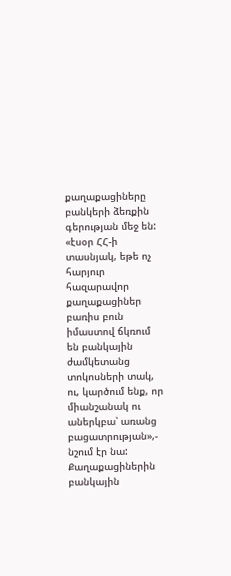քաղաքացիները բանկերի ձեռքին գերության մեջ են: «էսօր ՀՀ-ի տասնյակ, եթե ոչ հարյուր հազարավոր քաղաքացիներ բառիս բուն իմաստով ճկռում են բանկային ժամկետանց տոկոսների տակ, ու, կարծում ենք, որ միանշանակ ու աներկբա՝ առանց բացատրության»,- նշում էր նա: Քաղաքացիներին բանկային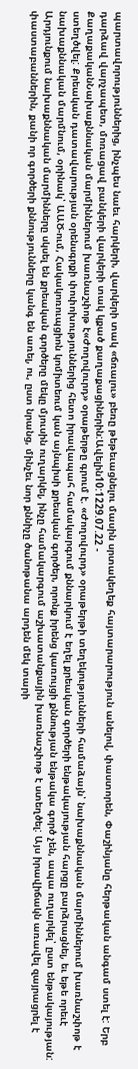պարտավորություններից, ինչպես նաեւ հարկերի, վարկերի տակ «ճռալու» բեռը թեթեւացնելու մասին սրտակեղեք հայտարարություն անելով, փաստորեն, Փաշինյանը հերթական անգամ ստել է: Երբ դարձավ վարչապետ, մոռացավ բանկերի վարկերի տակ կքած քաղաքացիներին:Ավելին10:1229.07.22 -
ՔաղաքականՆախաքննական մարմիններում խառնաշփոթ է«Ժողովուրդ» օրաթերթը գրում է. «Ժողովուրդ» օրաթերթի տեղեկությունների համաձայն՝ նախաքննական մարմիններում խառնաշփոթ է ստեղծվել: Քրեական դատավարության օրենսգրքի փոփոխություններից հետո իրավապահ համակարգում քննարկում է եղել քրեական գործերի ենթակայության հարցը բարձրացնել, եւ եթե որեւէ նախաքննական մարմնում, օրինակ՝ ԱԱԾ-ում, Հակակոռուպցիոն կոմիտեում կան այնպիսի քրեական գործեր, որոնք իրենց կառույցի քննության ենթակա գործ չեն, ապա ուղարկել՝ ըստ ենթակայության: Արդյունքում նախաքննական մարմինները սկսել են քրեական գործերը մեկը մյուսին ուղարկել, ինչը համակարգում աշխատանքային խառնաշփոթ է ստեղծել: Այս իրավիճակն առավել զայրացրել է փաստաբաններին, քանի որ գործերի քննությունները կանգ են առել, ու, ըստ նրանց, մինչեւ նոր քննիչը ծանոթանա արդեն մեկ տարի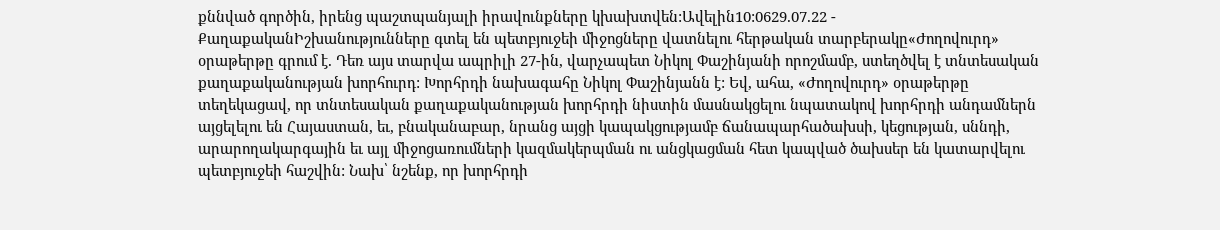քննված գործին, իրենց պաշտպանյալի իրավունքները կխախտվեն:Ավելին10:0629.07.22 -
ՔաղաքականԻշխանությունները գտել են պետբյուջեի միջոցները վատնելու հերթական տարբերակը«Ժողովուրդ» օրաթերթը գրում է. Դեռ այս տարվա ապրիլի 27-ին, վարչապետ Նիկոլ Փաշինյանի որոշմամբ, ստեղծվել է տնտեսական քաղաքականության խորհուրդ: Խորհրդի նախագահը Նիկոլ Փաշինյանն է: Եվ, ահա, «Ժողովուրդ» օրաթերթը տեղեկացավ, որ տնտեսական քաղաքականության խորհրդի նիստին մասնակցելու նպատակով խորհրդի անդամներն այցելելու են Հայաստան, եւ, բնականաբար, նրանց այցի կապակցությամբ ճանապարհածախսի, կեցության, սննդի, արարողակարգային եւ այլ միջոցառումների կազմակերպման ու անցկացման հետ կապված ծախսեր են կատարվելու պետբյուջեի հաշվին: Նախ՝ նշենք, որ խորհրդի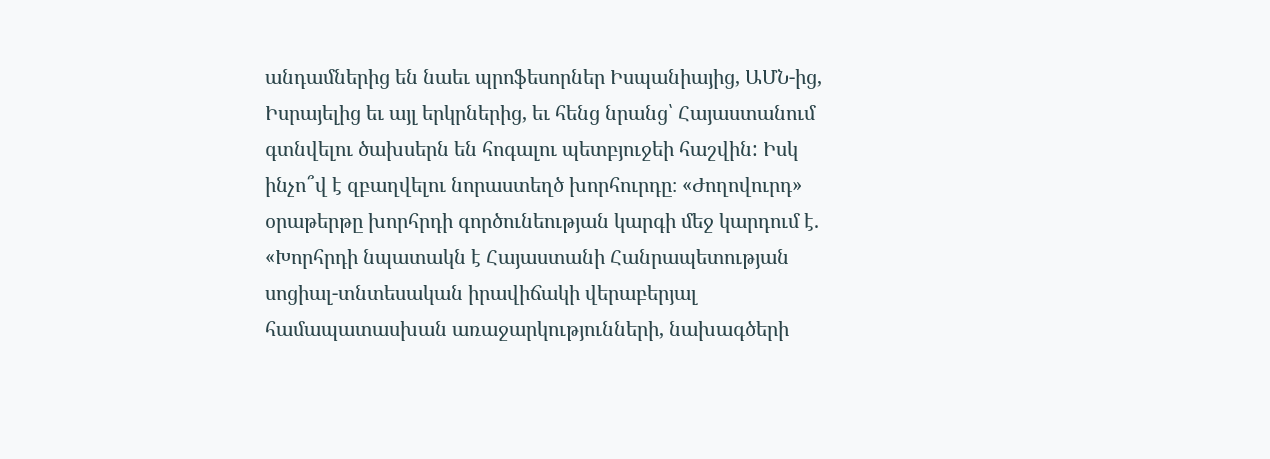անդամներից են նաեւ պրոֆեսորներ Իսպանիայից, ԱՄՆ-ից, Իսրայելից եւ այլ երկրներից, եւ հենց նրանց՝ Հայաստանում գտնվելու ծախսերն են հոգալու պետբյուջեի հաշվին: Իսկ ինչո՞վ է զբաղվելու նորաստեղծ խորհուրդը։ «Ժողովուրդ» օրաթերթը խորհրդի գործունեության կարգի մեջ կարդում է. «Խորհրդի նպատակն է Հայաստանի Հանրապետության սոցիալ-տնտեսական իրավիճակի վերաբերյալ համապատասխան առաջարկությունների, նախագծերի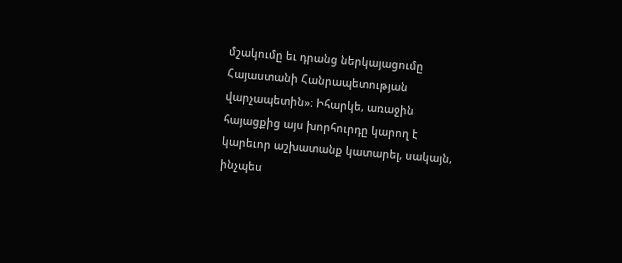մշակումը եւ դրանց ներկայացումը Հայաստանի Հանրապետության վարչապետին»։ Իհարկե, առաջին հայացքից այս խորհուրդը կարող է կարեւոր աշխատանք կատարել, սակայն, ինչպես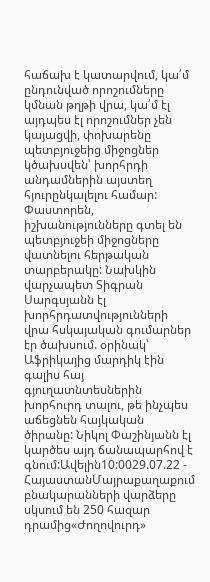հաճախ է կատարվում, կա՛մ ընդունված որոշումները կմնան թղթի վրա, կա՛մ էլ այդպես էլ որոշումներ չեն կայացվի, փոխարենը պետբյուջեից միջոցներ կծախսվեն՝ խորհրդի անդամներին այստեղ հյուրընկալելու համար: Փաստորեն, իշխանությունները գտել են պետբյուջեի միջոցները վատնելու հերթական տարբերակը: Նախկին վարչապետ Տիգրան Սարգսյանն էլ խորհրդատվությունների վրա հսկայական գումարներ էր ծախսում. օրինակ՝ Աֆրիկայից մարդիկ էին գալիս հայ գյուղատնտեսներին խորհուրդ տալու, թե ինչպես աճեցնեն հայկական ծիրանը: Նիկոլ Փաշինյանն էլ կարծես այդ ճանապարհով է գնում:Ավելին10:0029.07.22 -
ՀայաստանՄայրաքաղաքում բնակարանների վարձերը սկսում են 250 հազար դրամից«Ժողովուրդ»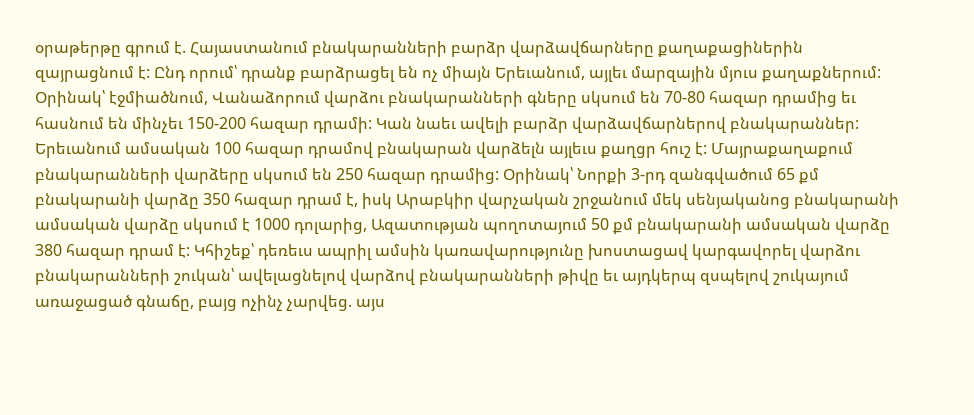օրաթերթը գրում է. Հայաստանում բնակարանների բարձր վարձավճարները քաղաքացիներին զայրացնում է: Ընդ որում՝ դրանք բարձրացել են ոչ միայն Երեւանում, այլեւ մարզային մյուս քաղաքներում: Օրինակ՝ էջմիածնում, Վանաձորում վարձու բնակարանների գները սկսում են 70-80 հազար դրամից եւ հասնում են մինչեւ 150-200 հազար դրամի: Կան նաեւ ավելի բարձր վարձավճարներով բնակարաններ: Երեւանում ամսական 100 հազար դրամով բնակարան վարձելն այլեւս քաղցր հուշ է: Մայրաքաղաքում բնակարանների վարձերը սկսում են 250 հազար դրամից: Օրինակ՝ Նորքի 3-րդ զանգվածում 65 քմ բնակարանի վարձը 350 հազար դրամ է, իսկ Արաբկիր վարչական շրջանում մեկ սենյականոց բնակարանի ամսական վարձը սկսում է 1000 դոլարից, Ազատության պողոտայում 50 քմ բնակարանի ամսական վարձը 380 հազար դրամ է: Կհիշեք՝ դեռեւս ապրիլ ամսին կառավարությունը խոստացավ կարգավորել վարձու բնակարանների շուկան՝ ավելացնելով վարձով բնակարանների թիվը եւ այդկերպ զսպելով շուկայում առաջացած գնաճը, բայց ոչինչ չարվեց. այս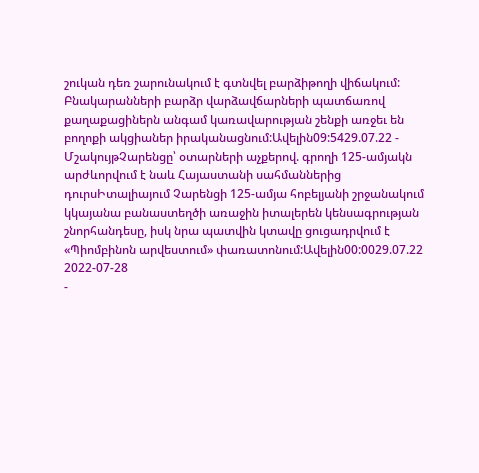շուկան դեռ շարունակում է գտնվել բարձիթողի վիճակում: Բնակարանների բարձր վարձավճարների պատճառով քաղաքացիներն անգամ կառավարության շենքի առջեւ են բողոքի ակցիաներ իրականացնում:Ավելին09:5429.07.22 -
ՄշակույթՉարենցը՝ օտարների աչքերով. գրողի 125-ամյակն արժևորվում է նաև Հայաստանի սահմաններից դուրսԻտալիայում Չարենցի 125-ամյա հոբելյանի շրջանակում կկայանա բանաստեղծի առաջին իտալերեն կենսագրության շնորհանդեսը, իսկ նրա պատվին կտավը ցուցադրվում է «Պիոմբինոն արվեստում» փառատոնում:Ավելին00:0029.07.22
2022-07-28
-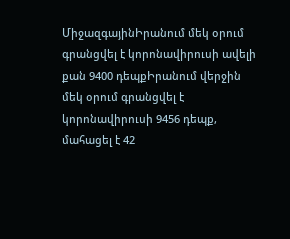ՄիջազգայինԻրանում մեկ օրում գրանցվել է կորոնավիրուսի ավելի քան 9400 դեպքԻրանում վերջին մեկ օրում գրանցվել է կորոնավիրուսի 9456 դեպք, մահացել է 42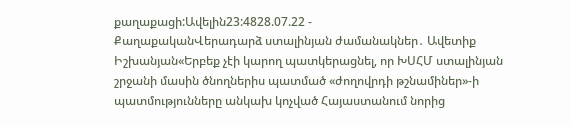քաղաքացի:Ավելին23:4828.07.22 -
ՔաղաքականՎերադարձ ստալինյան ժամանակներ․ Ավետիք Իշխանյան«Երբեք չէի կարող պատկերացնել, որ ԽՍՀՄ ստալինյան շրջանի մասին ծնողներիս պատմած «ժողովրդի թշնամիներ»-ի պատմությունները անկախ կոչված Հայաստանում նորից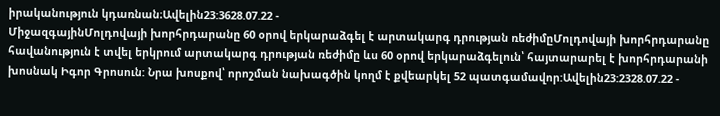իրականություն կդառնան։Ավելին23:3628.07.22 -
ՄիջազգայինՄոլդովայի խորհրդարանը 60 օրով երկարաձգել է արտակարգ դրության ռեժիմըՄոլդովայի խորհրդարանը հավանություն է տվել երկրում արտակարգ դրության ռեժիմը ևս 60 օրով երկարաձգելուն՝ հայտարարել է խորհրդարանի խոսնակ Իգոր Գրոսուն: Նրա խոսքով՝ որոշման նախագծին կողմ է քվեարկել 52 պատգամավոր:Ավելին23:2328.07.22 -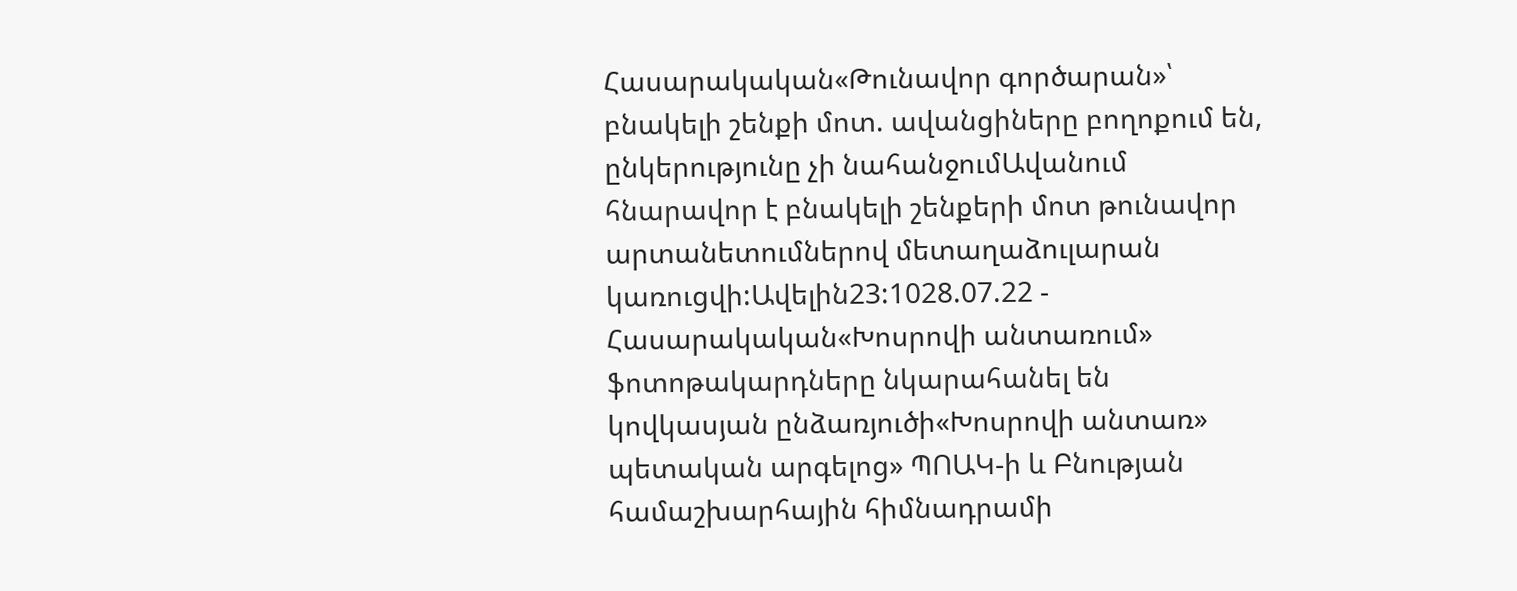Հասարակական«Թունավոր գործարան»՝ բնակելի շենքի մոտ. ավանցիները բողոքում են, ընկերությունը չի նահանջումԱվանում հնարավոր է բնակելի շենքերի մոտ թունավոր արտանետումներով մետաղաձուլարան կառուցվի:Ավելին23:1028.07.22 -
Հասարակական«Խոսրովի անտառում» ֆոտոթակարդները նկարահանել են կովկասյան ընձառյուծի«Խոսրովի անտառ» պետական արգելոց» ՊՈԱԿ-ի և Բնության համաշխարհային հիմնադրամի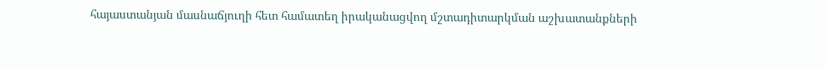հայաստանյան մասնաճյուղի հետ համատեղ իրականացվող մշտադիտարկման աշխատանքների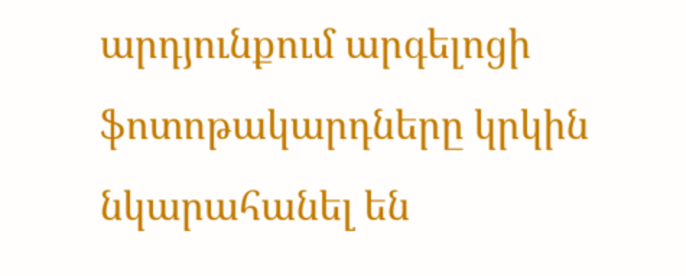արդյունքում արգելոցի ֆոտոթակարդները կրկին նկարահանել են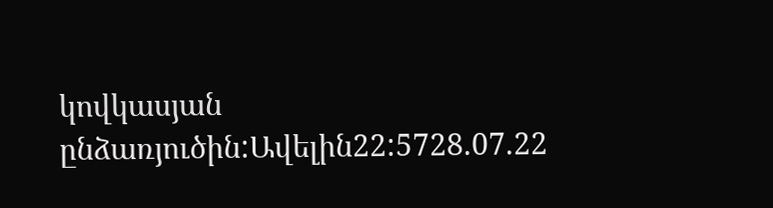կովկասյան ընձառյուծին:Ավելին22:5728.07.22